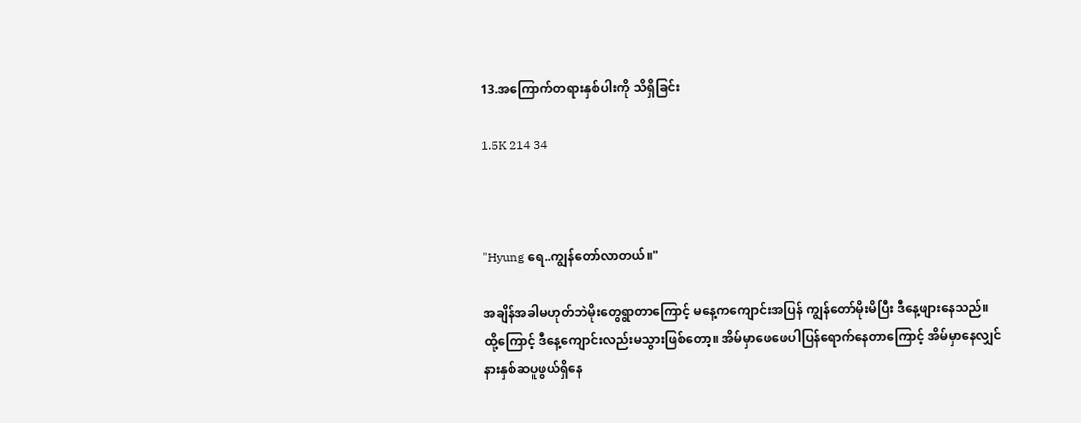13.အကြောက်တရားနှစ်ပါးကို သိရှိခြင်း

1.5K 214 34



"Hyung ရေ..ကျွန်တော်လာတယ်။"

အချိန်အခါမဟုတ်ဘဲမိုးတွေရွာတာကြောင့် မနေ့ကကျောင်းအပြန် ကျွန်တော်မိုးမိပြီး ဒီနေ့ဖျားနေသည်။ ထို့ကြောင့် ဒီနေ့ကျောင်းလည်းမသွားဖြစ်တော့။ အိမ်မှာဖေဖေပါပြန်ရောက်နေတာကြောင့် အိမ်မှာနေလျှင် နားနှစ်ဆပူဖွယ်ရှိနေ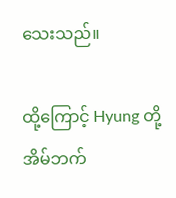သေးသည်။

ထို့ကြောင့် Hyung တို့အိမ်ဘက်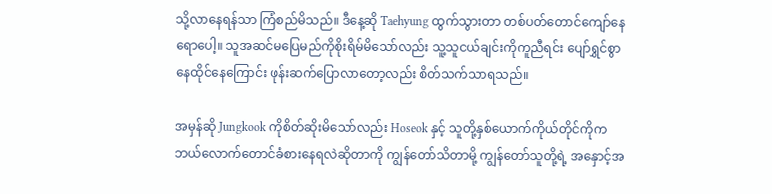သို့လာနေရန်သာ ကြံစည်မိသည်။ ဒီနေ့ဆို Taehyung ထွက်သွားတာ တစ်ပတ်တောင်ကျော်နေရောပေါ့။ သူအဆင်မပြေမည်ကိုစိုးရိမ်မိသော်လည်း သူ့သူငယ်ချင်းကိုကူညီရင်း ပျော်ရွှင်စွာနေထိုင်နေကြောင်း ဖုန်းဆက်ပြောလာတော့လည်း စိတ်သက်သာရသည်။

အမှန်ဆို Jungkook ကိုစိတ်ဆိုးမိသော်လည်း Hoseok နှင့် သူတို့နှစ်ယောက်ကိုယ်တိုင်ကိုက ဘယ်လောက်တောင်ခံစားနေရလဲဆိုတာကို ကျွန်တော်သိတာမို့ ကျွန်တော်သူတို့ရဲ့ အနှောင့်အ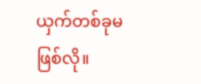ယှက်တစ်ခုမဖြစ်လို။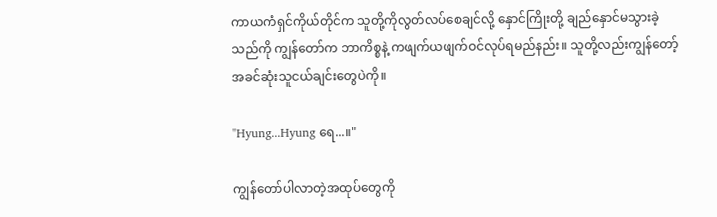ကာယကံရှင်ကိုယ်တိုင်က သူတို့ကိုလွတ်လပ်စေချင်လို့ နှောင်ကြိုးတို့ ချည်နှောင်မသွားခဲ့သည်ကို ကျွန်တော်က ဘာကိစ္စနဲ့ ကဖျက်ယဖျက်ဝင်လုပ်ရမည်နည်း။ သူတို့လည်းကျွန်တော့်အခင်ဆုံးသူငယ်ချင်းတွေပဲကို။

"Hyung...Hyung ရေ...။"

ကျွန်တော်ပါလာတဲ့အထုပ်တွေကို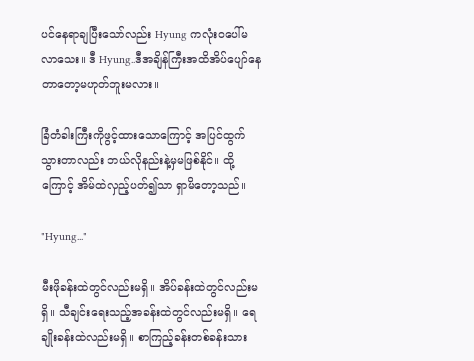ပင်နေရာချပြီးသော်လည်း Hyung ကလုံးဝပေါ်မလာသေး။ ဒီ Hyung..ဒီအချိန်ကြီးအထိအိပ်ပျော်နေတာတော့မဟုတ်ဘူးမလား။

ခြံတံခါးကြီးကိုဖွင့်ထားသောကြောင့် အပြင်ထွက်သွားတာလည်း ဘယ်လိုနည်းနဲ့မှမဖြစ်နိုင်။ ထို့ကြောင့် အိမ်ထဲလှည့်ပတ်၍သာ ရှာမိတော့သည်။

"Hyung..."

မီးဖိုခန်းထဲတွင်လည်းမရှိ။ အိပ်ခန်းထဲတွင်လည်းမရှိ။ သီချင်းရေးသည့်အခန်းထဲတွင်လည်းမရှိ။ ရေချိုးခန်းထဲလည်းမရှိ။ စာကြည့်ခန်းတစ်ခန်းသား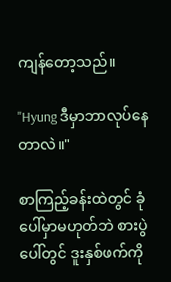ကျန်တော့သည်။

"Hyung ဒီမှာဘာလုပ်နေတာလဲ။"

စာကြည့်ခန်းထဲတွင် ခုံပေါ်မှာမဟုတ်ဘဲ စားပွဲပေါ်တွင် ဒူးနှစ်ဖက်ကို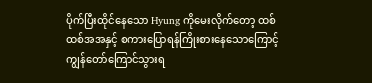ပိုက်ပြီးထိုင်နေသော Hyung ကိုမေးလိုက်တော့ ထစ်ထစ်အအနှင့် စကားပြောရန်ကြိုးစားနေသောကြောင့် ကျွန်တော်ကြောင်သွားရ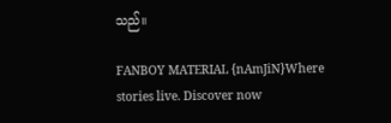သည်။

FANBOY MATERIAL {nAmJiN}Where stories live. Discover now